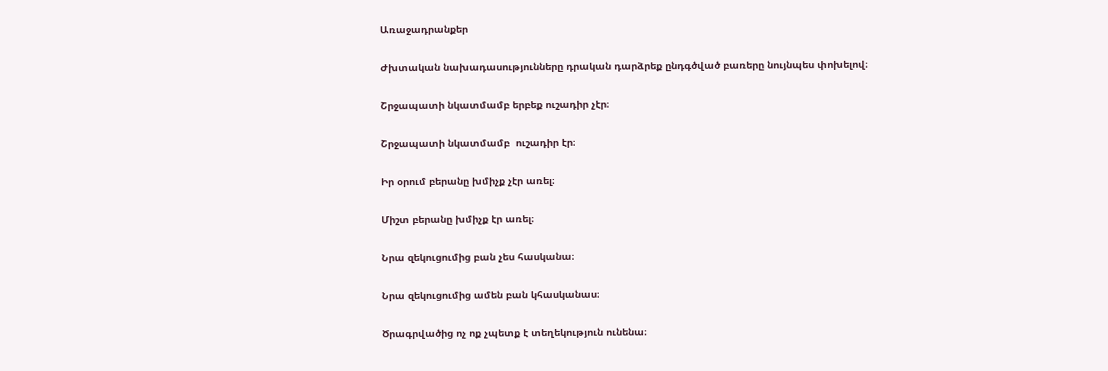Առաջադրանքեր

Ժխտական նախադասությունները դրական դարձրեք ընդգծված բառերը նույնպես փոխելով։

Շրջապատի նկատմամբ երբեք ուշադիր չէր։

Շրջապատի նկատմամբ  ուշադիր էր։

Իր օրում բերանը խմիչք չէր առել։

Միշտ բերանը խմիչք էր առել։

Նրա զեկուցումից բան չես հասկանա։

Նրա զեկուցումից ամեն բան կհասկանաս։

Ծրագրվածից ոչ ոք չպետք է տեղեկություն ունենա։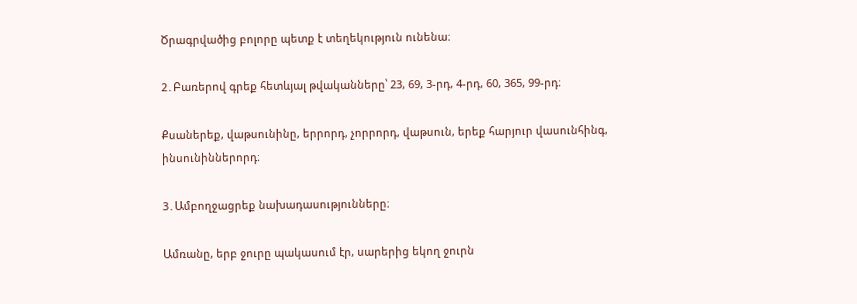Ծրագրվածից բոլորը պետք է տեղեկություն ունենա։

2․Բառերով գրեք հետևյալ թվականները՝ 23, 69, 3-րդ, 4-րդ, 60, 365, 99-րդ։

Քսաներեք, վաթսունինը, երրորդ, չորրորդ, վաթսուն, երեք հարյուր վասունհինգ, ինսունիններորդ։

3․Ամբողջացրեք նախադասությունները։

Ամռանը, երբ ջուրը պակասում էր, սարերից եկող ջուրն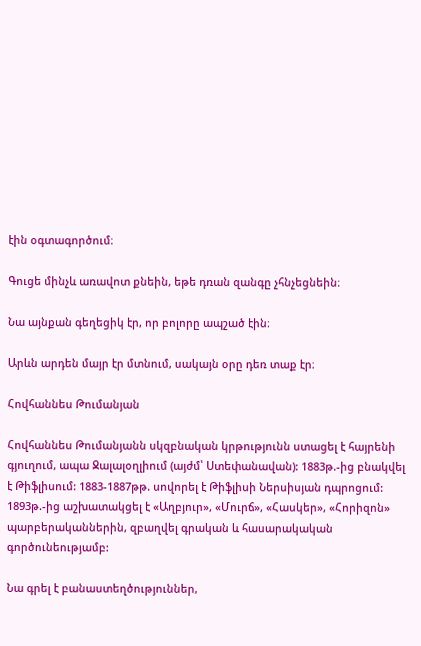էին օգտագործում։

Գուցե մինչև առավոտ քնեին, եթե դռան զանգը չհնչեցնեին։

Նա այնքան գեղեցիկ էր, որ բոլորը ապշած էին։

Արևն արդեն մայր էր մտնում, սակայն օրը դեռ տաք էր։

Հովհաննես Թումանյան

Հովհաննես Թումանյանն սկզբնական կրթությունն ստացել է հայրենի գյուղում, ապա Ջալալօղլիում (այժմ՝ Ստեփանավան): 1883թ.-ից բնակվել է Թիֆլիսում: 1883-1887թթ. սովորել է Թիֆլիսի Ներսիսյան դպրոցում: 1893թ.-ից աշխատակցել է «Աղբյուր», «Մուրճ», «Հասկեր», «Հորիզոն» պարբերականներին, զբաղվել գրական և հասարակական գործունեությամբ:

Նա գրել է բանաստեղծություններ,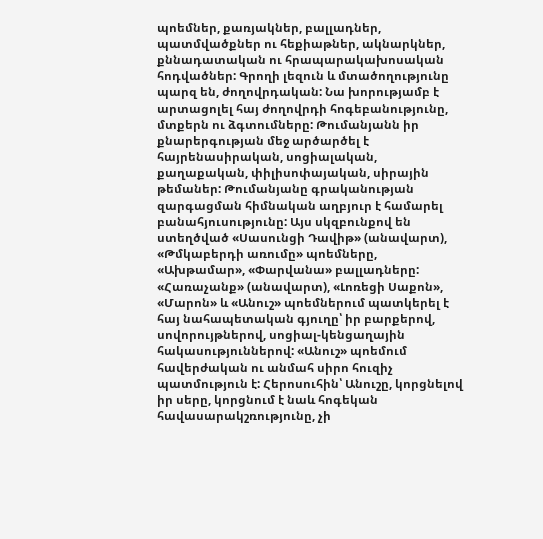պոեմներ, քառյակներ, բալլադներ, պատմվածքներ ու հեքիաթներ, ակնարկներ, քննադատական ու հրապարակախոսական հոդվածներ: Գրողի լեզուն և մտածողությունը պարզ են, ժողովրդական: Նա խորությամբ է արտացոլել հայ ժողովրդի հոգեբանությունը, մտքերն ու ձգտումները: Թումանյանն իր քնարերգության մեջ արծարծել է հայրենասիրական, սոցիալական, քաղաքական, փիլիսոփայական, սիրային թեմաներ: Թումանյանը գրականության զարգացման հիմնական աղբյուր է համարել բանահյուսությունը: Այս սկզբունքով են ստեղծված «Սասունցի Դավիթ» (անավարտ), «Թմկաբերդի առումը» պոեմները, «Ախթամար», «Փարվանա» բալլադները: «Հառաչանք» (անավարտ), «Լոռեցի Սաքոն», «Մարոն» և «Անուշ» պոեմներում պատկերել է հայ նահապետական գյուղը՝ իր բարքերով, սովորույթներով, սոցիալ-կենցաղային հակասություններով: «Անուշ» պոեմում հավերժական ու անմահ սիրո հուզիչ պատմություն է: Հերոսուհին՝ Անուշը, կորցնելով իր սերը, կորցնում է նաև հոգեկան հավասարակշռությունը, չի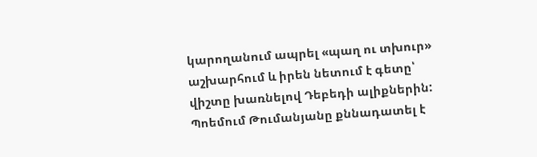կարողանում ապրել «պաղ ու տխուր» աշխարհում և իրեն նետում է գետը՝ վիշտը խառնելով Դեբեդի ալիքներին: Պոեմում Թումանյանը քննադատել է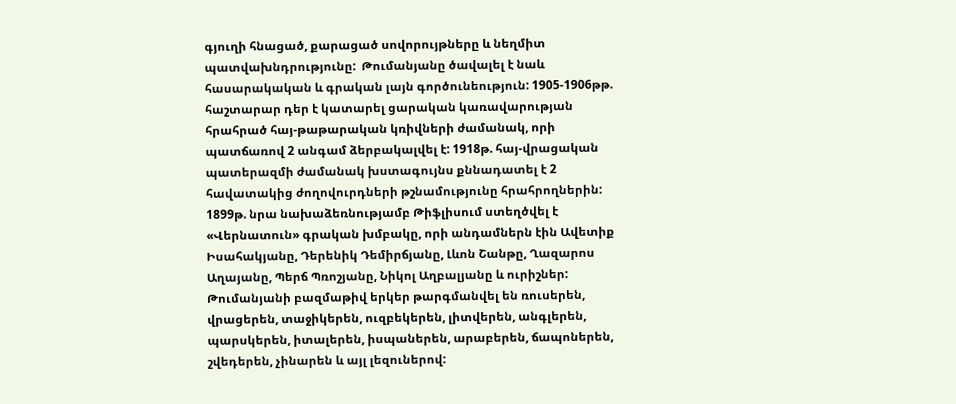գյուղի հնացած, քարացած սովորույթները և նեղմիտ պատվախնդրությունը:  Թումանյանը ծավալել է նաև հասարակական և գրական լայն գործունեություն: 1905-1906թթ. հաշտարար դեր է կատարել ցարական կառավարության հրահրած հայ-թաթարական կռիվների ժամանակ, որի պատճառով 2 անգամ ձերբակալվել է: 1918թ. հայ-վրացական պատերազմի ժամանակ խստագույնս քննադատել է 2 հավատակից ժողովուրդների թշնամությունը հրահրողներին: 1899թ. նրա նախաձեռնությամբ Թիֆլիսում ստեղծվել է «Վերնատուն» գրական խմբակը, որի անդամներն էին Ավետիք Իսահակյանը, Դերենիկ Դեմիրճյանը, Լևոն Շանթը, Ղազարոս Աղայանը, Պերճ Պռոշյանը, Նիկոլ Աղբալյանը և ուրիշներ: Թումանյանի բազմաթիվ երկեր թարգմանվել են ռուսերեն, վրացերեն, տաջիկերեն, ուզբեկերեն, լիտվերեն, անգլերեն, պարսկերեն, իտալերեն, իսպաներեն, արաբերեն, ճապոներեն, շվեդերեն, չինարեն և այլ լեզուներով: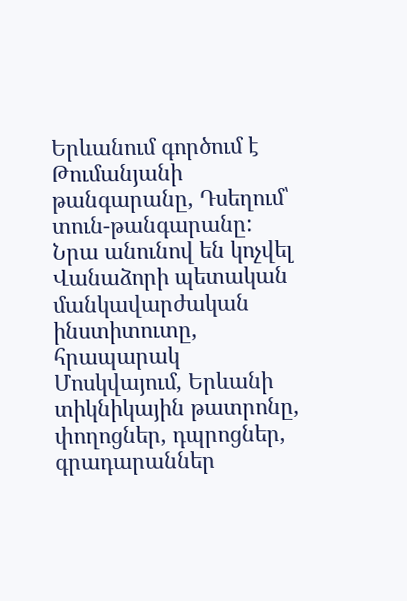Երևանում գործում է Թումանյանի թանգարանը, Դսեղում՝ տուն-թանգարանը: Նրա անունով են կոչվել Վանաձորի պետական մանկավարժական ինստիտուտը, հրապարակ Մոսկվայում, Երևանի տիկնիկային թատրոնը, փողոցներ, դպրոցներ, գրադարաններ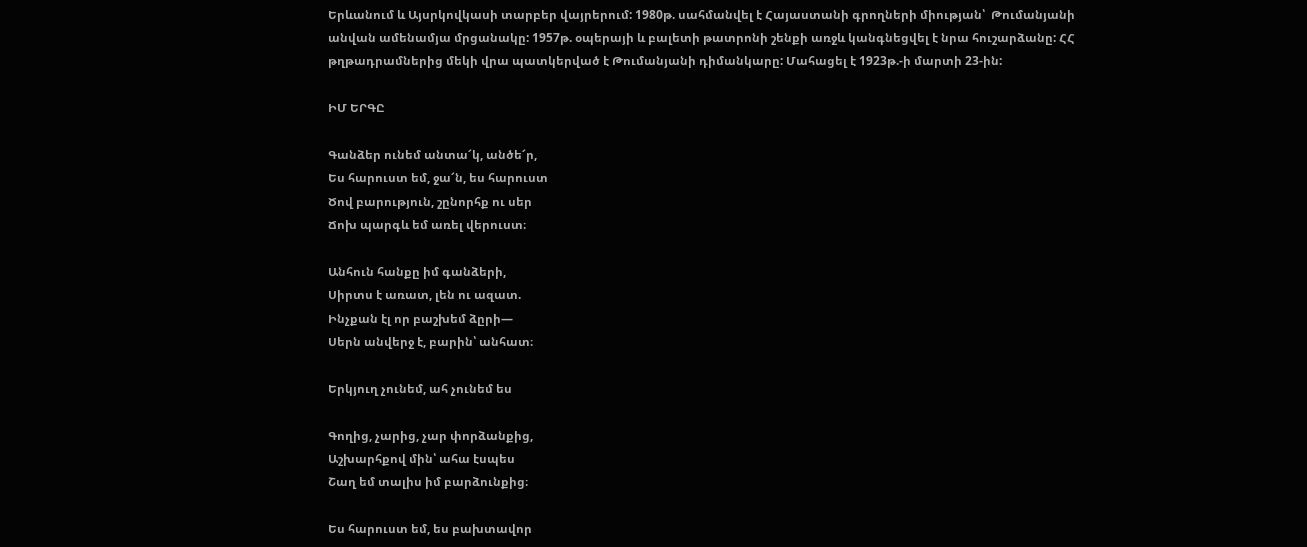Երևանում և Այսրկովկասի տարբեր վայրերում: 1980թ. սահմանվել է Հայաստանի գրողների միության՝  Թումանյանի անվան ամենամյա մրցանակը: 1957թ. օպերայի և բալետի թատրոնի շենքի առջև կանգնեցվել է նրա հուշարձանը: ՀՀ թղթադրամներից մեկի վրա պատկերված է Թումանյանի դիմանկարը: Մահացել է 1923թ.-ի մարտի 23-ին:

ԻՄ ԵՐԳԸ

Գանձեր ունեմ անտա՜կ, անծե՜ր,
Ես հարուստ եմ, ջա՜ն, ես հարուստ
Ծով բարություն, շընորհք ու սեր
Ճոխ պարգև եմ առել վերուստ։

Անհուն հանքը իմ գանձերի,
Սիրտս է առատ, լեն ու ազատ.
Ինչքան էլ որ բաշխեմ ձըրի—
Սերն անվերջ է, բարին՝ անհատ։

Երկյուղ չունեմ, ահ չունեմ ես

Գողից, չարից, չար փորձանքից,
Աշխարհքով մին՝ ահա էսպես
Շաղ եմ տալիս իմ բարձունքից։

Ես հարուստ եմ, ես բախտավոր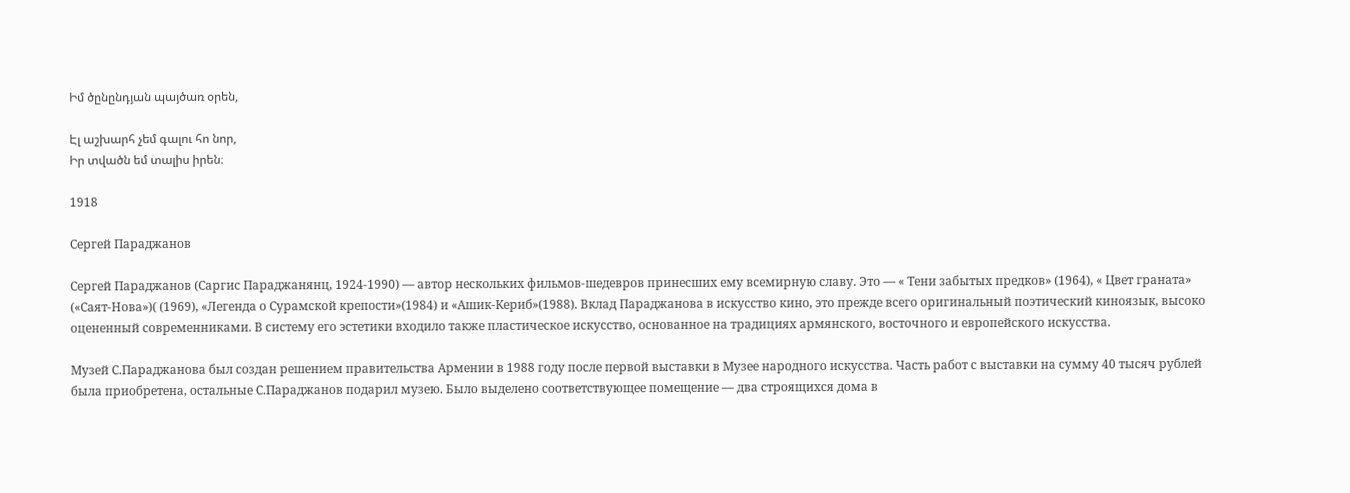Իմ ծընընդյան պայծառ օրեն,

Էլ աշխարհ չեմ գալու հո նոր,
Իր տվածն եմ տալիս իրեն։

1918

Сергей Параджанов

Сергей Параджанов (Саргис Параджанянц, 1924-1990) — автор нескольких фильмов-шедевров принесших ему всемирную славу. Это — « Тени забытых предков» (1964), « Цвет граната» («Саят-Нова»)( (1969), «Легенда о Сурамской крепости»(1984) и «Ашик-Кериб»(1988). Вклад Параджанова в искусство кино, это прежде всего оригинальный поэтический киноязык, высоко оцененный современниками. В систему его эстетики входило также пластическое искусство, основанное на традициях армянского, восточного и европейского искусства.

Музей С.Параджанова был создан решением правительства Армении в 1988 году после первой выставки в Музее народного искусства. Часть работ с выставки на сумму 40 тысяч рублей была приобретена, остальные С.Параджанов подарил музею. Было выделено соответствующее помещение — два строящихся дома в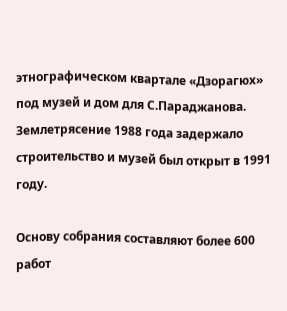этнографическом квартале «Дзорагюх» под музей и дом для С.Параджанова. Землетрясение 1988 года задержало строительство и музей был открыт в 1991 году.

Основу собрания составляют более 600 работ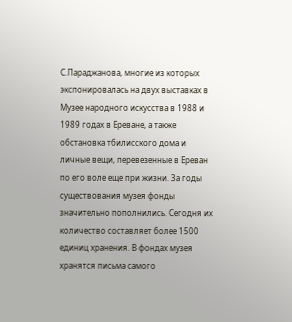С.Параджанова, многие из которых экспонировалась на двух выставках в Музее народного искусства в 1988 и 1989 годах в Ереване, а также обстановка тбилисского дома и личные вещи, перевезенные в Ереван по его воле еще при жизни. За годы существования музея фонды значительно пополнились. Сегодня их количество составляет более 1500 единиц хранения. В фондах музея хранятся письма самого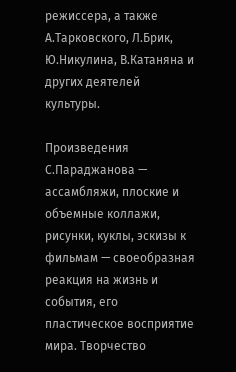режиссера, а также А.Тарковского, Л.Брик, Ю.Никулина, В.Катаняна и других деятелей культуры.

Произведения С.Параджанова — ассамбляжи, плоские и объемные коллажи, рисунки, куклы, эскизы к фильмам — своеобразная реакция на жизнь и события, его пластическое восприятие мира. Творчество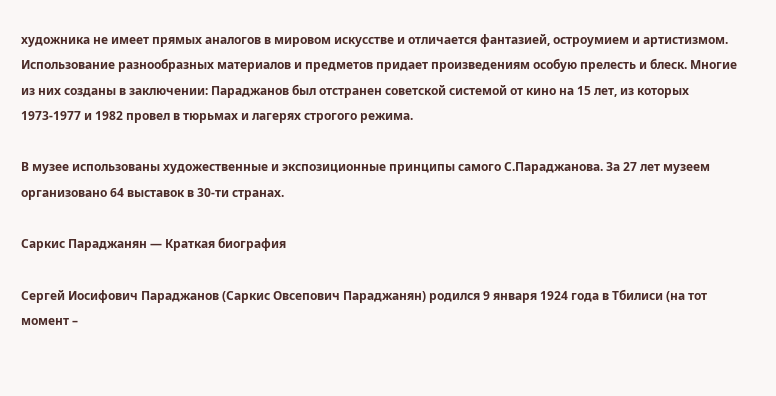художника не имеет прямых аналогов в мировом искусстве и отличается фантазией, остроумием и артистизмом. Использование разнообразных материалов и предметов придает произведениям особую прелесть и блеск. Многие из них созданы в заключении: Параджанов был отстранен советской системой от кино на 15 лет, из которых 1973-1977 и 1982 провел в тюрьмах и лагерях строгого режима.

В музее использованы художественные и экспозиционные принципы самого С.Параджанова. За 27 лет музеем организовано 64 выставок в 30-ти странах.

Саркис Параджанян — Краткая биография

Сергей Иосифович Параджанов (Саркис Овсепович Параджанян) родился 9 января 1924 года в Тбилиси (на тот момент –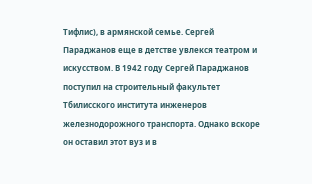Тифлис), в армянской семье. Сергей Параджанов еще в детстве увлекся театром и искусством. В 1942 году Сергей Параджанов поступил на строительный факультет Тбилисского института инженеров железнодорожного транспорта. Однако вскоре он оставил этот вуз и в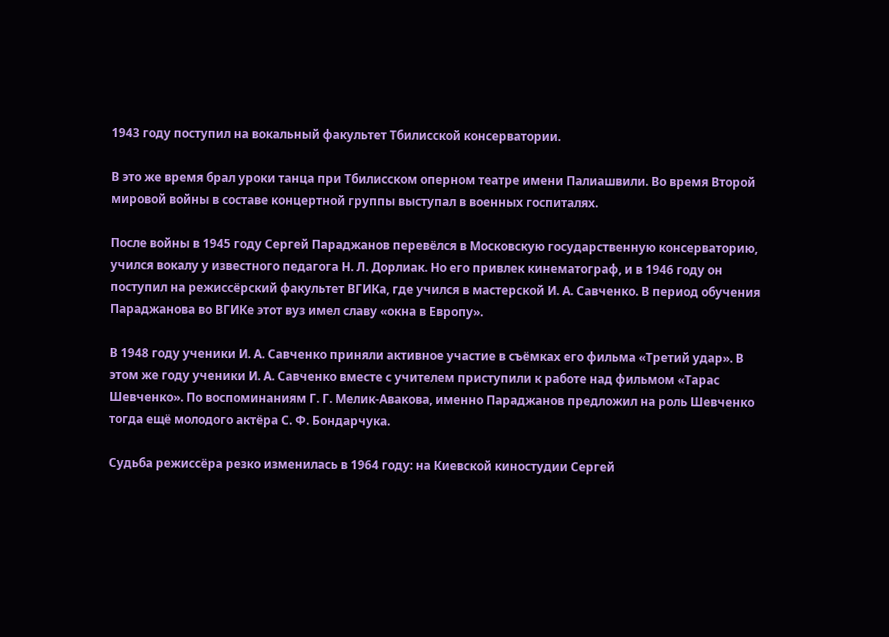1943 году поступил на вокальный факультет Тбилисской консерватории.

В это же время брал уроки танца при Тбилисском оперном театре имени Палиашвили. Во время Второй мировой войны в составе концертной группы выступал в военных госпиталях.

После войны в 1945 году Сергей Параджанов перевёлся в Московскую государственную консерваторию, учился вокалу у известного педагога Н. Л. Дорлиак. Но его привлек кинематограф, и в 1946 году он поступил на режиссёрский факультет ВГИКа, где учился в мастерской И. А. Савченко. В период обучения Параджанова во ВГИКе этот вуз имел славу «окна в Европу».

В 1948 году ученики И. А. Савченко приняли активное участие в съёмках его фильма «Третий удар». В этом же году ученики И. А. Савченко вместе с учителем приступили к работе над фильмом «Тарас Шевченко». По воспоминаниям Г. Г. Мелик-Авакова, именно Параджанов предложил на роль Шевченко тогда ещё молодого актёра С. Ф. Бондарчука.

Судьба режиссёра резко изменилась в 1964 году: на Киевской киностудии Сергей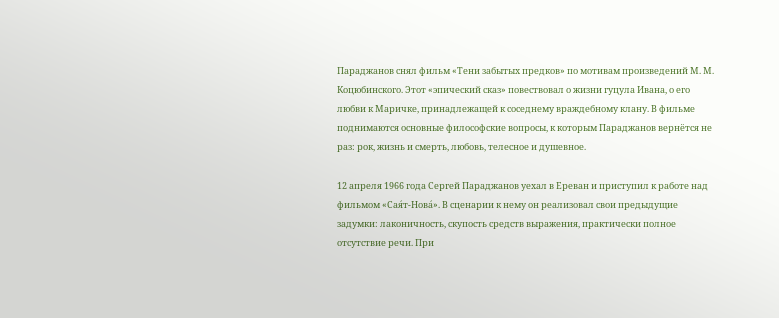Параджанов снял фильм «Тени забытых предков» по мотивам произведений М. М. Коцюбинского. Этот «эпический сказ» повествовал о жизни гуцула Ивана, о его любви к Маричке, принадлежащей к соседнему враждебному клану. В фильме поднимаются основные философские вопросы, к которым Параджанов вернётся не раз: рок, жизнь и смерть, любовь, телесное и душевное.

12 апреля 1966 года Сергей Параджанов уехал в Ереван и приступил к работе над фильмом «Сая́т-Нова́». В сценарии к нему он реализовал свои предыдущие задумки: лаконичность, скупость средств выражения, практически полное отсутствие речи. При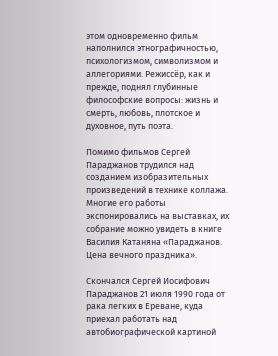этом одновременно фильм наполнился этнографичностью, психологизмом, символизмом и аллегориями. Режиссёр, как и прежде, поднял глубинные философские вопросы: жизнь и смерть, любовь, плотское и духовное, путь поэта.

Помимо фильмов Сергей Параджанов трудился над созданием изобразительных произведений в технике коллажа. Многие его работы экспонировались на выставках, их собрание можно увидеть в книге Василия Катаняна «Параджанов. Цена вечного праздника».

Скончался Сергей Иосифович Параджанов 21 июля 1990 года от рака легких в Ереване, куда приехал работать над автобиографической картиной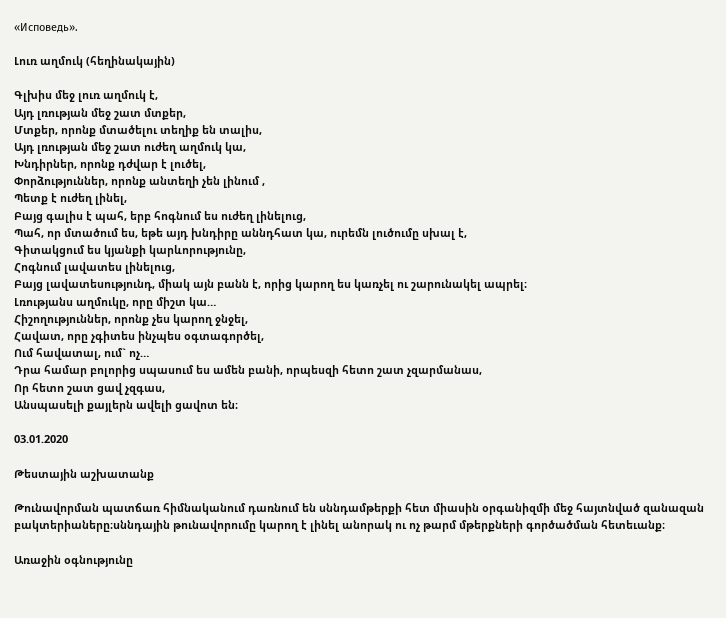«Исповедь».

Լուռ աղմուկ (հեղինակային)

Գլխիս մեջ լուռ աղմուկ է,
Այդ լռության մեջ շատ մտքեր,
Մտքեր, որոնք մտածելու տեղիք են տալիս,
Այդ լռության մեջ շատ ուժեղ աղմուկ կա,
Խնդիրներ, որոնք դժվար է լուծել,
Փորձություններ, որոնք անտեղի չեն լինում ,
Պետք է ուժեղ լինել,
Բայց գալիս է պահ, երբ հոգնում ես ուժեղ լինելուց,
Պահ, որ մտածում ես, եթե այդ խնդիրը աննդհատ կա, ուրեմն լուծումը սխալ է,
Գիտակցում ես կյանքի կարևորությունը,
Հոգնում լավատես լինելուց,
Բայց լավատեսությունդ, միակ այն բանն է, որից կարող ես կառչել ու շարունակել ապրել։
Լռությանս աղմուկը, որը միշտ կա…
Հիշողություններ, որոնք չես կարող ջնջել,
Հավատ, որը չգիտես ինչպես օգտագործել,
Ում հավատալ, ում` ոչ…
Դրա համար բոլորից սպասում ես ամեն բանի, որպեսզի հետո շատ չզարմանաս,
Որ հետո շատ ցավ չզգաս,
Անսպասելի քայլերն ավելի ցավոտ են։

03.01.2020

Թեստային աշխատանք

Թունավորման պատճառ հիմնականում դառնում են սննդամթերքի հետ միասին օրգանիզմի մեջ հայտնված զանազան բակտերիաները։սննդային թունավորումը կարող է լինել անորակ ու ոչ թարմ մթերքների գործածման հետեւանք։

Առաջին օգնությունը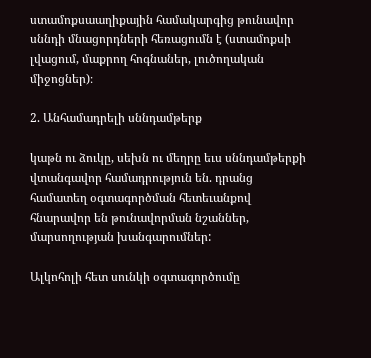ստամոքսաաղիքային համակարգից թունավոր սննդի մնացորդների հեռացումն է (ստամոքսի լվացում, մաքրող հոգնաներ, լուծողական միջոցներ)։

2. Անհամադրելի սննդամթերք

կաթն ու ձուկը, սեխն ու մեղրը եւս սննդամթերքի վտանգավոր համադրություն են. դրանց համատեղ օգտագործման հետեւանքով հնարավոր են թունավորման նշաններ, մարսողության խանգարումներ:

Ալկոհոլի հետ սունկի օգտագործումը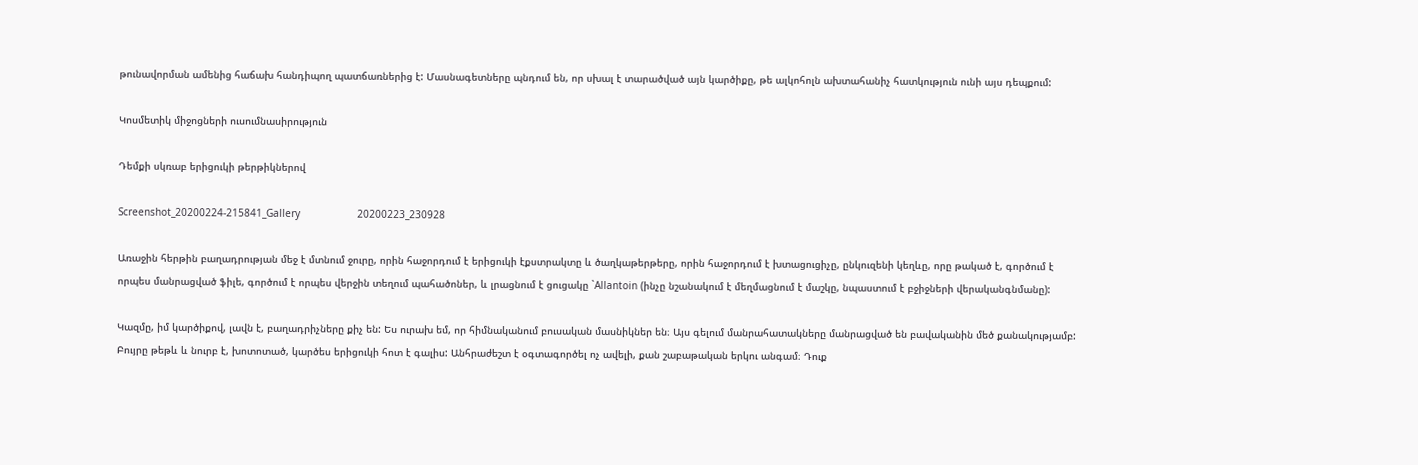թունավորման ամենից հաճախ հանդիպող պատճառներից է: Մասնագետները պնդում են, որ սխալ է տարածված այն կարծիքը, թե ալկոհոլն ախտահանիչ հատկություն ունի այս դեպքում:

Կոսմետիկ միջոցների ուսումնասիրություն

Դեմքի սկռաբ երիցուկի թերթիկներով

Screenshot_20200224-215841_Gallery                   20200223_230928

Առաջին հերթին բաղադրության մեջ է մտնում ջուրը, որին հաջորդում է երիցուկի էքստրակտը և ծաղկաթերթերը, որին հաջորդում է խտացուցիչը, ընկուզենի կեղևը, որը թակած է, գործում է որպես մանրացված ֆիլե, գործում է որպես վերջին տեղում պահածոներ, և լրացնում է ցուցակը `Allantoin (ինչը նշանակում է մեղմացնում է մաշկը, նպաստում է բջիջների վերականգնմանը):

Կազմը, իմ կարծիքով, լավն է, բաղադրիչները քիչ են: Ես ուրախ եմ, որ հիմնականում բուսական մասնիկներ են։ Այս գելում մանրահատակները մանրացված են բավականին մեծ քանակությամբ: Բույրը թեթև և նուրբ է, խոտոտած, կարծես երիցուկի հոտ է գալիս: Անհրաժեշտ է օգտագործել ոչ ավելի, քան շաբաթական երկու անգամ։ Դուք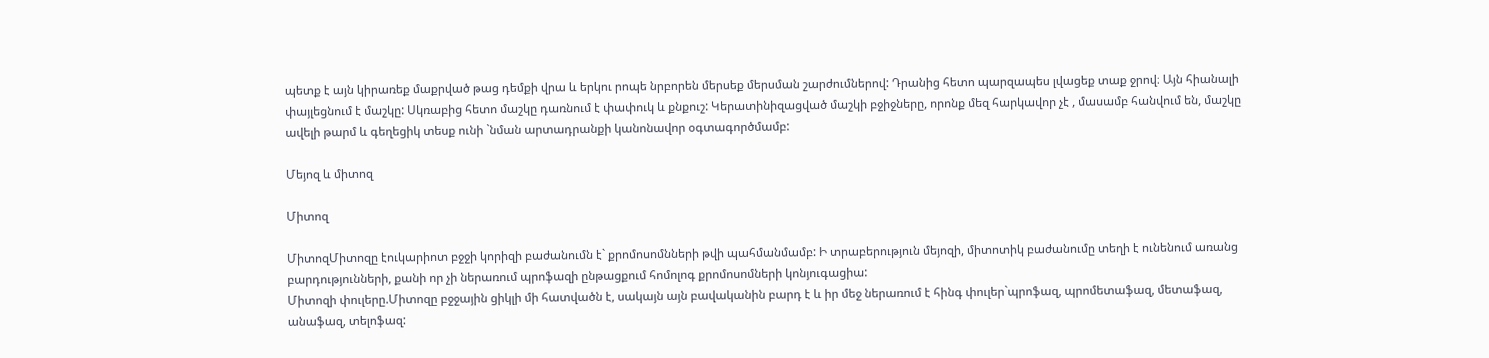պետք է այն կիրառեք մաքրված թաց դեմքի վրա և երկու րոպե նրբորեն մերսեք մերսման շարժումներով: Դրանից հետո պարզապես լվացեք տաք ջրով։ Այն հիանալի փայլեցնում է մաշկը: Սկռաբից հետո մաշկը դառնում է փափուկ և քնքուշ: Կերատինիզացված մաշկի բջիջները, որոնք մեզ հարկավոր չէ , մասամբ հանվում են, մաշկը ավելի թարմ և գեղեցիկ տեսք ունի `նման արտադրանքի կանոնավոր օգտագործմամբ:

Մեյոզ և միտոզ

Միտոզ

ՄիտոզՄիտոզը էուկարիոտ բջջի կորիզի բաժանումն է` քրոմոսոմնների թվի պահմանմամբ: Ի տրաբերություն մեյոզի, միտոտիկ բաժանումը տեղի է ունենում առանց բարդությունների, քանի որ չի ներառում պրոֆազի ընթացքում հոմոլոգ քրոմոսոմների կոնյուգացիա:
Միտոզի փուլերը.Միտոզը բջջային ցիկլի մի հատվածն է, սակայն այն բավականին բարդ է և իր մեջ ներառում է հինգ փուլեր`պրոֆազ, պրոմետաֆազ, մետաֆազ, անաֆազ, տելոֆազ: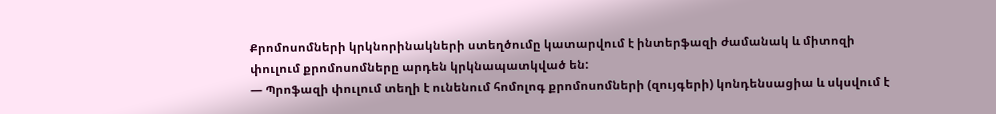Քրոմոսոմների կրկնորինակների ստեղծումը կատարվում է ինտերֆազի ժամանակ և միտոզի փուլում քրոմոսոմները արդեն կրկնապատկված են:
— Պրոֆազի փուլում տեղի է ունենում հոմոլոգ քրոմոսոմների (զույգերի) կոնդենսացիա և սկսվում է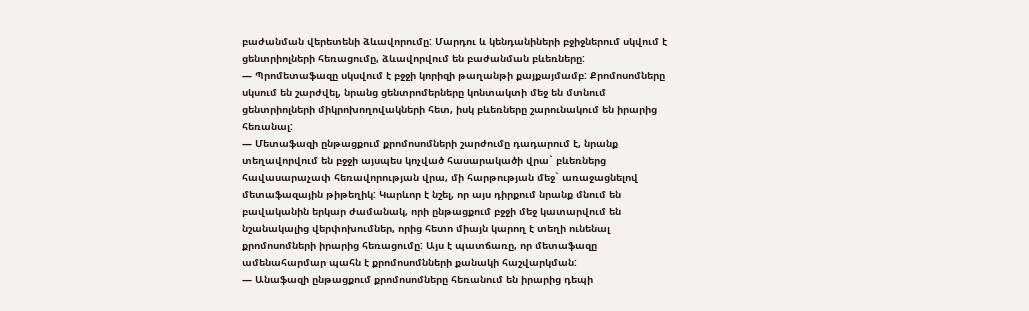բաժանման վերետենի ձևավորումը: Մարդու և կենդանիների բջիջներում սկվում է ցենտրիոլների հեռացումը, ձևավորվում են բաժանման բևեռները:
— Պրոմետաֆազը սկսվում է բջջի կորիզի թաղանթի քայքայմամբ: Քրոմոսոմները սկսում են շարժվել, նրանց ցենտրոմերները կոնտակտի մեջ են մտնում ցենտրիոլների միկրոխողովակների հետ, իսկ բևեռները շարունակում են իրարից հեռանալ:
— Մետաֆազի ընթացքում քրոմոսոմների շարժումը դադարում է, նրանք տեղավորվում են բջջի այսպես կոչված հասարակածի վրա` բևեռներց հավասարաչափ հեռավորության վրա, մի հարթության մեջ` առաջացնելով մետաֆազային թիթեղիկ: Կարևոր է նշել, որ այս դիրքում նրանք մնում են բավականին երկար ժամանակ, որի ընթացքում բջջի մեջ կատարվում են նշանակալից վերփոխումներ, որից հետո միայն կարող է տեղի ունենալ քրոմոսոմների իրարից հեռացումը: Այս է պատճառը, որ մետաֆազը ամենահարմար պահն է քրոմոսոմնների քանակի հաշվարկման:
— Անաֆազի ընթացքում քրոմոսոմները հեռանում են իրարից դեպի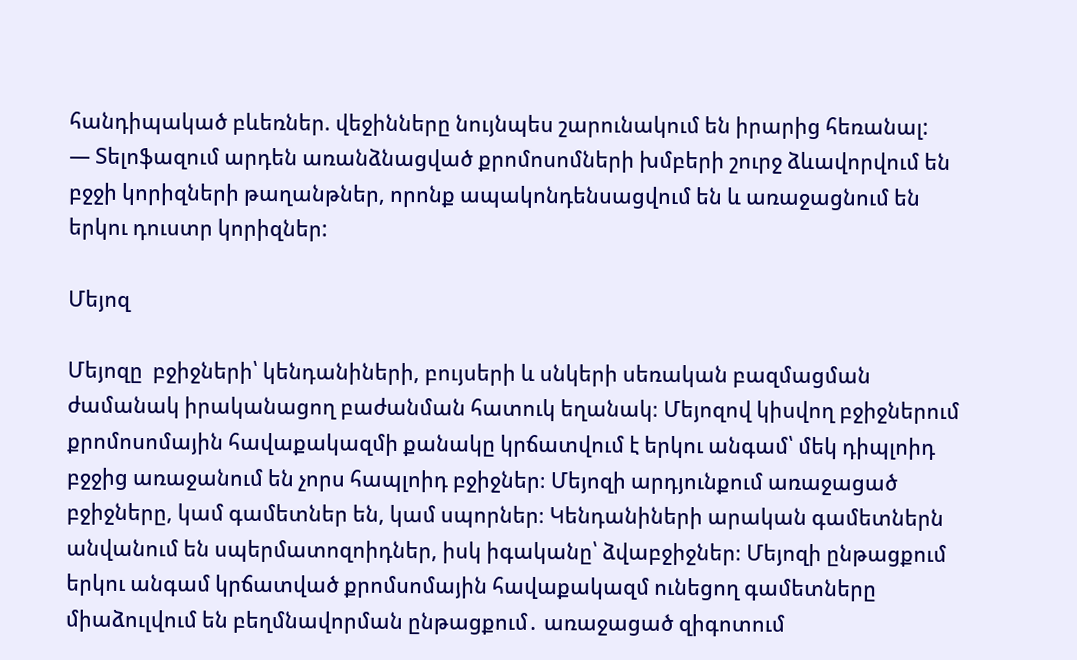հանդիպակած բևեռներ. վեջինները նույնպես շարունակում են իրարից հեռանալ:
— Տելոֆազում արդեն առանձնացված քրոմոսոմների խմբերի շուրջ ձևավորվում են բջջի կորիզների թաղանթներ, որոնք ապակոնդենսացվում են և առաջացնում են երկու դուստր կորիզներ:

Մեյոզ

Մեյոզը  բջիջների՝ կենդանիների, բույսերի և սնկերի սեռական բազմացման ժամանակ իրականացող բաժանման հատուկ եղանակ։ Մեյոզով կիսվող բջիջներում քրոմոսոմային հավաքակազմի քանակը կրճատվում է երկու անգամ՝ մեկ դիպլոիդ բջջից առաջանում են չորս հապլոիդ բջիջներ։ Մեյոզի արդյունքում առաջացած բջիջները, կամ գամետներ են, կամ սպորներ։ Կենդանիների արական գամետներն անվանում են սպերմատոզոիդներ, իսկ իգականը՝ ձվաբջիջներ։ Մեյոզի ընթացքում երկու անգամ կրճատված քրոմսոմային հավաքակազմ ունեցող գամետները միաձուլվում են բեղմնավորման ընթացքում․ առաջացած զիգոտում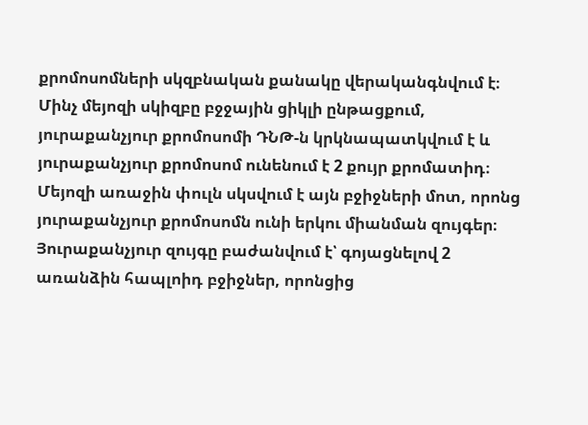քրոմոսոմների սկզբնական քանակը վերականգնվում է։ Մինչ մեյոզի սկիզբը բջջային ցիկլի ընթացքում, յուրաքանչյուր քրոմոսոմի ԴՆԹ-ն կրկնապատկվում է և յուրաքանչյուր քրոմոսոմ ունենում է 2 քույր քրոմատիդ։ Մեյոզի առաջին փուլն սկսվում է այն բջիջների մոտ, որոնց յուրաքանչյուր քրոմոսոմն ունի երկու միանման զույգեր։ Յուրաքանչյուր զույգը բաժանվում է՝ գոյացնելով 2 առանձին հապլոիդ բջիջներ, որոնցից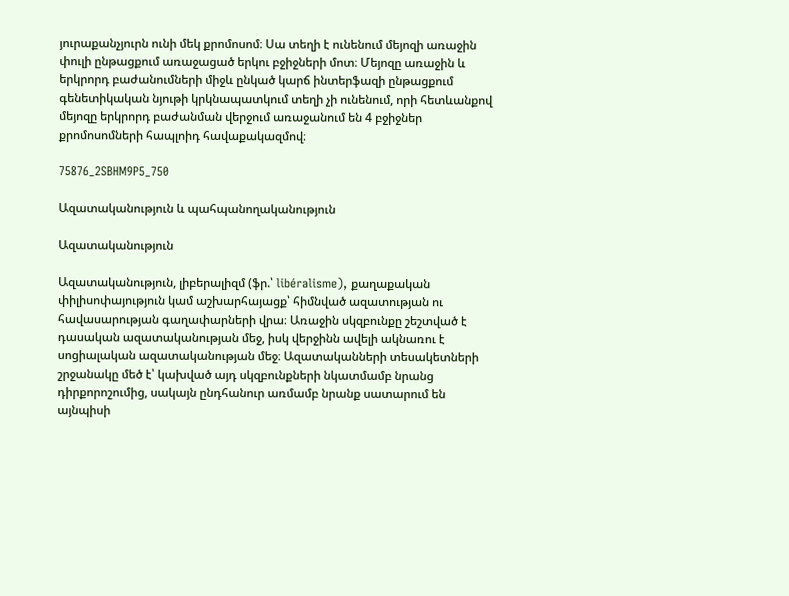յուրաքանչյուրն ունի մեկ քրոմոսոմ։ Սա տեղի է ունենում մեյոզի առաջին փուլի ընթացքում առաջացած երկու բջիջների մոտ։ Մեյոզը առաջին և երկրորդ բաժանումների միջև ընկած կարճ ինտերֆազի ընթացքում գենետիկական նյութի կրկնապատկում տեղի չի ունենում, որի հետևանքով մեյոզը երկրորդ բաժանման վերջում առաջանում են 4 բջիջներ քրոմոսոմների հապլոիդ հավաքակազմով։

75876_2SBHM9P5_750

Ազատականություն և պահպանողականություն

Ազատականություն

Ազատականություն, լիբերալիզմ (ֆր.՝ libéralisme), քաղաքական փիլիսոփայություն կամ աշխարհայացք՝ հիմնված ազատության ու հավասարության գաղափարների վրա։ Առաջին սկզբունքը շեշտված է դասական ազատականության մեջ, իսկ վերջինն ավելի ակնառու է սոցիալական ազատականության մեջ։ Ազատականների տեսակետների շրջանակը մեծ է՝ կախված այդ սկզբունքների նկատմամբ նրանց դիրքորոշումից, սակայն ընդհանուր առմամբ նրանք սատարում են այնպիսի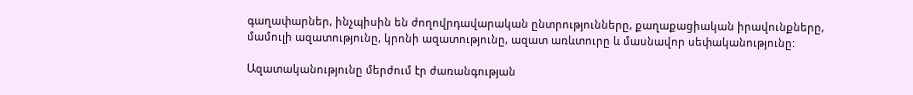գաղափարներ, ինչպիսին են ժողովրդավարական ընտրությունները, քաղաքացիական իրավունքները, մամուլի ազատությունը, կրոնի ազատությունը, ազատ առևտուրը և մասնավոր սեփականությունը:

Ազատականությունը մերժում էր ժառանգության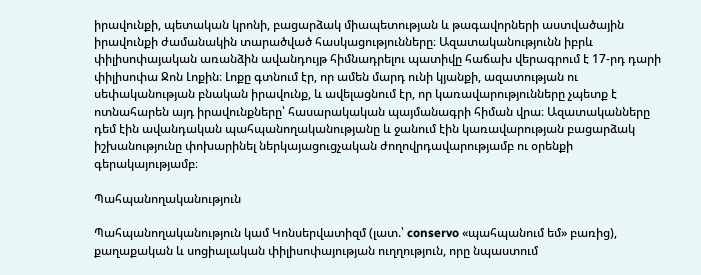իրավունքի, պետական կրոնի, բացարձակ միապետության և թագավորների աստվածային իրավունքի ժամանակին տարածված հասկացությունները։ Ազատականությունն իբրև փիլիսոփայական առանձին ավանդույթ հիմնադրելու պատիվը հաճախ վերագրում է 17-րդ դարի փիլիսոփա Ջոն Լոքին։ Լոքը գտնում էր, որ ամեն մարդ ունի կյանքի, ազատության ու սեփականության բնական իրավունք, և ավելացնում էր, որ կառավարությունները չպետք է ոտնահարեն այդ իրավունքները՝ հասարակական պայմանագրի հիման վրա։ Ազատականները դեմ էին ավանդական պահպանողականությանը և ջանում էին կառավարության բացարձակ իշխանությունը փոխարինել ներկայացուցչական ժողովրդավարությամբ ու օրենքի գերակայությամբ։

Պահպանողականություն

Պահպանողականություն կամ Կոնսերվատիզմ (լատ.՝ conservo «պահպանում եմ» բառից), քաղաքական և սոցիալական փիլիսոփայության ուղղություն, որը նպաստում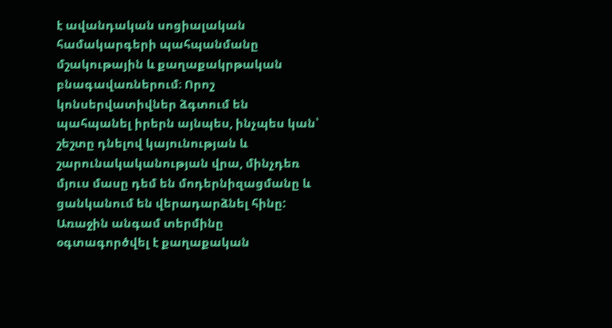է ավանդական սոցիալական համակարգերի պահպանմանը մշակութային և քաղաքակրթական բնագավառներում։ Որոշ կոնսերվատիվներ ձգտում են պահպանել իրերն այնպես, ինչպես կան՝ շեշտը դնելով կայունության և շարունակականության վրա, մինչդեռ մյուս մասը դեմ են մոդերնիզացմանը և ցանկանում են վերադարձնել հինը: Առաջին անգամ տերմինը օգտագործվել է քաղաքական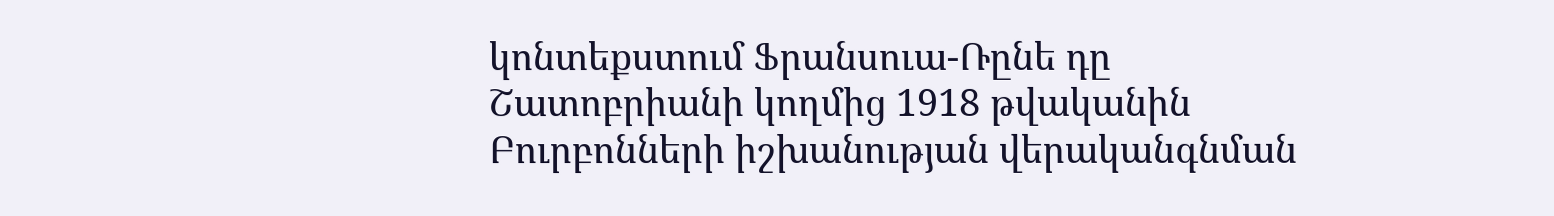կոնտեքստում Ֆրանսուա-Ռընե դը Շատոբրիանի կողմից 1918 թվականին Բուրբոնների իշխանության վերականգնման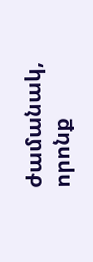ժամանակ, որոնք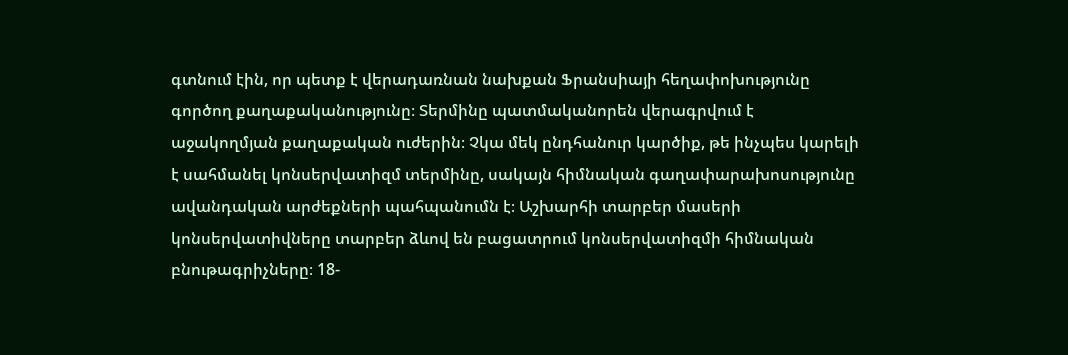գտնում էին, որ պետք է վերադառնան նախքան Ֆրանսիայի հեղափոխությունը գործող քաղաքականությունը։ Տերմինը պատմականորեն վերագրվում է աջակողմյան քաղաքական ուժերին։ Չկա մեկ ընդհանուր կարծիք, թե ինչպես կարելի է սահմանել կոնսերվատիզմ տերմինը, սակայն հիմնական գաղափարախոսությունը ավանդական արժեքների պահպանումն է։ Աշխարհի տարբեր մասերի կոնսերվատիվները տարբեր ձևով են բացատրում կոնսերվատիզմի հիմնական բնութագրիչները։ 18-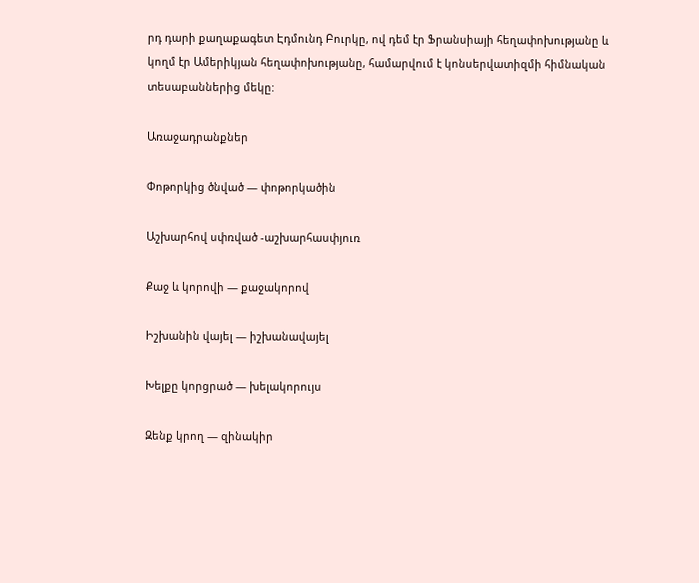րդ դարի քաղաքագետ Էդմունդ Բուրկը, ով դեմ էր Ֆրանսիայի հեղափոխությանը և կողմ էր Ամերիկյան հեղափոխությանը, համարվում է կոնսերվատիզմի հիմնական տեսաբաններից մեկը:

Առաջադրանքներ

Փոթորկից ծնված — փոթորկածին

Աշխարհով սփռված -աշխարհասփյուռ

Քաջ և կորովի — քաջակորով

Իշխանին վայել — իշխանավայել

Խելքը կորցրած — խելակորույս

Զենք կրող — զինակիր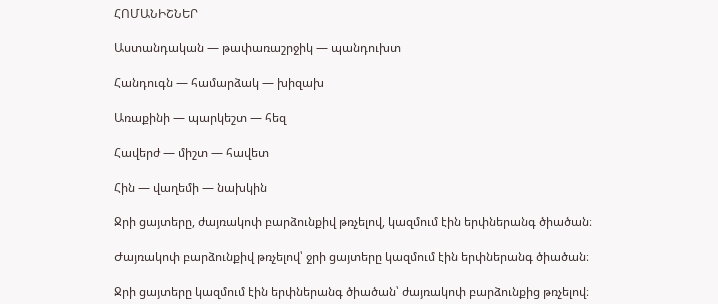ՀՈՄԱՆԻՇՆԵՐ

Աստանդական — թափառաշրջիկ — պանդուխտ

Հանդուգն — համարձակ — խիզախ

Առաքինի — պարկեշտ — հեզ

Հավերժ — միշտ — հավետ

Հին — վաղեմի — նախկին

Ջրի ցայտերը, ժայռակոփ բարձունքիվ թռչելով, կազմում էին երփներանգ ծիածան։

Ժայռակոփ բարձունքիվ թռչելով՝ ջրի ցայտերը կազմում էին երփներանգ ծիածան։

Ջրի ցայտերը կազմում էին երփներանգ ծիածան՝ ժայռակոփ բարձունքից թռչելով։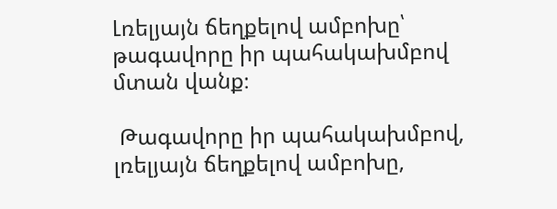Լռելյայն ճեղքելով ամբոխը՝ թագավորը իր պահակախմբով մտան վանք։

 Թագավորը իր պահակախմբով, լռելյայն ճեղքելով ամբոխը,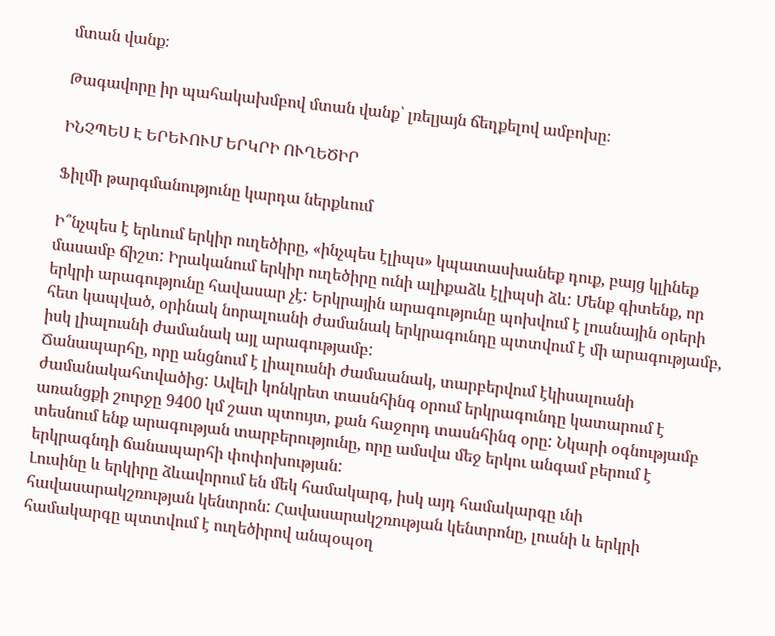մտան վանք։

Թագավորը իր պահակախմբով մտան վանք՝ լռելյայն ճեղքելով ամբոխը։

ԻՆՉՊԵՍ Է ԵՐԵՒՈՒՄ ԵՐԿՐԻ ՈՒՂԵԾԻՐ

Ֆիլմի թարգմանությունը կարդա ներքևում

Ի՞նչպես է երևում երկիր ուղեծիրը, «ինչպես էլիպս» կպատասխանեք դուք, բայց կլինեք մասամբ ճիշտ: Իրականում երկիր ուղեծիրը ունի ալիքաձև էլիպսի ձև: Մենք գիտենք, որ երկրի արագությունը հավասար չէ: Երկրային արագությունը պոխվում է լուսնային օրերի հետ կապված, օրինակ նորալուսնի ժամանակ երկրագունդը պտտվում է մի արագությամբ, իսկ լիալուսնի ժամանակ այլ արագությամբ:
Ճանապարհը, որը անցնում է լիալուսնի ժամաանակ, տարբերվում էկիսալուսնի ժամանակահտվածից: Ավելի կոնկրետ տասնհինգ օրում երկրագունդը կատարում է առանցքի շուրջը 9400 կմ շատ պտույտ, քան հաջորդ տասնհինգ օրը: Նկարի օգնությամբ տեսնում ենք արագության տարբերությունը, որը ամսվա մեջ երկու անգամ բերում է երկրագնդի ճանապարհի փոփոխության:
Լուսինը և երկիրը ձևավորում են մեկ համակարգ, իսկ այդ համակարգը ւնի հավասարակշռության կենտրոն: Հավասարակշռության կենտրոնը, լուսնի և երկրի համակարգը պտտվում է ուղեծիրով անպօպօղ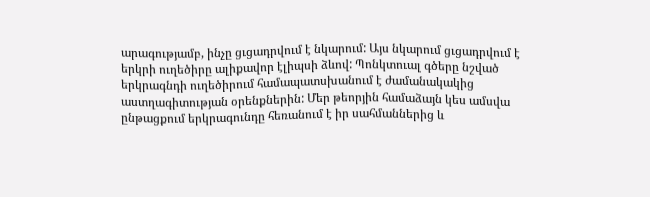արագությամբ, ինչը ցւցադրվում է նկարում: Այս նկարում ցւցադրվում է երկրի ուղեծիրը ալիքավոր էլիպսի ձևով: Պոնկտուալ գծերը նշված երկրագնդի ուղեծիրում համապատսխանում է ժամանակակից աստղագիտության օրենքներին: Մեր թեորյին համաձայն կես ամսվա ընթացքում երկրագունդը հեռանում է իր սահմաններից և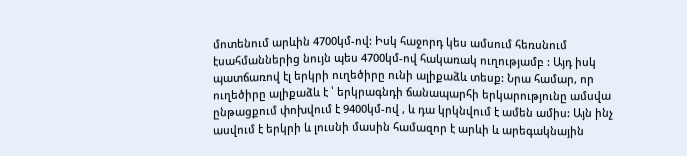մոտենում արևին 4700կմ-ով: Իսկ հաջորդ կես ամսում հեռսնում էսահմաններից նույն պես 4700կմ-ով հակառակ ուղությամբ : Այդ իսկ պատճառով էլ երկրի ուղեծիրը ունի ալիքաձև տեսք: Նրա համար, որ ուղեծիրը ալիքաձև է ՝ երկրագնդի ճանապարհի երկարությունը ամսվա ընթացքում փոխվում է 9400կմ-ով , և դա կրկնվում է ամեն ամիս: Այն ինչ ասվում է երկրի և լուսնի մասին համազոր է արևի և արեգակնային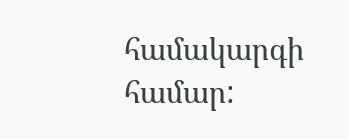համակարգի համար: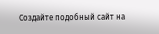Создайте подобный сайт на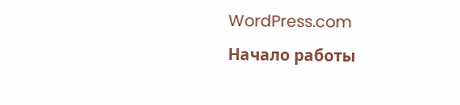WordPress.com
Начало работы